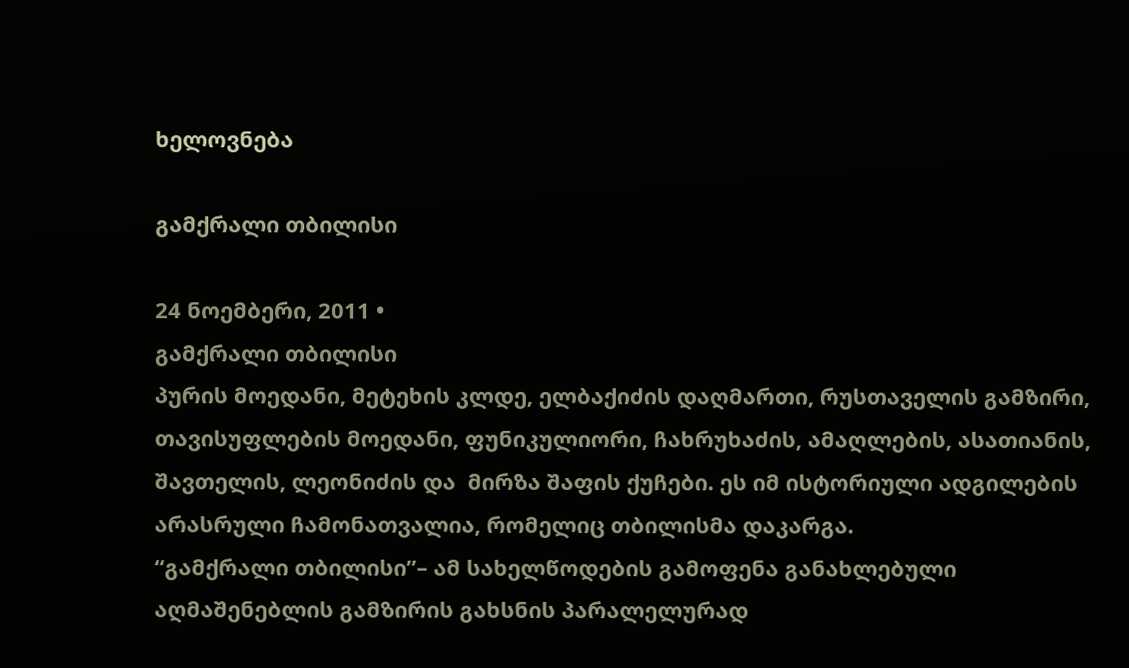ხელოვნება

გამქრალი თბილისი

24 ნოემბერი, 2011 •
გამქრალი თბილისი
პურის მოედანი, მეტეხის კლდე, ელბაქიძის დაღმართი, რუსთაველის გამზირი, თავისუფლების მოედანი, ფუნიკულიორი, ჩახრუხაძის, ამაღლების, ასათიანის, შავთელის, ლეონიძის და  მირზა შაფის ქუჩები. ეს იმ ისტორიული ადგილების არასრული ჩამონათვალია, რომელიც თბილისმა დაკარგა.
“გამქრალი თბილისი”– ამ სახელწოდების გამოფენა განახლებული აღმაშენებლის გამზირის გახსნის პარალელურად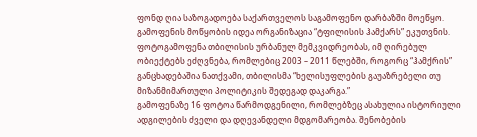ფონდ ღია საზოგადოება საქართველოს საგამოფენო დარბაზში მოეწყო. გამოფენის მოწყობის იდეა ორგანიზაცია “ტფილისის ჰამქარს” ეკუთვნის.
ფოტოგამოფენა თბილისის ურბანულ მემკვიდრეობას, იმ ღირებულ ობიექტებს ეძღვნება, რომლებიც 2003 – 2011 წლებში, როგორც “ჰამქრის” განცხადებაშია ნათქვამი, თბილისმა “ხელისუფლების გაუაზრებელი თუ მიზანმიმართული პოლიტიკის შედეგად დაკარგა.”
გამოფენაზე 16 ფოტოა წარმოდგენილი, რომლებზეც ასახულია ისტორიული ადგილების ძველი და დღევანდელი მდგომარეობა. შენობების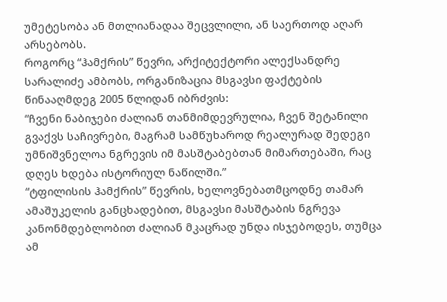უმეტესობა ან მთლიანადაა შეცვლილი, ან საერთოდ აღარ არსებობს.
როგორც “ჰამქრის” წევრი, არქიტექტორი ალექსანდრე სარალიძე ამბობს, ორგანიზაცია მსგავსი ფაქტების წინააღმდეგ 2005 წლიდან იბრძვის:
“ჩვენი ნაბიჯები ძალიან თანმიმდევრულია, ჩვენ შეტანილი გვაქვს საჩივრები, მაგრამ სამწუხაროდ რეალურად შედეგი უმნიშვნელოა ნგრევის იმ მასშტაბებთან მიმართებაში, რაც დღეს ხდება ისტორიულ ნაწილში.”
“ტფილისის ჰამქრის” წევრის, ხელოვნებათმცოდნე თამარ ამაშუკელის განცხადებით, მსგავსი მასშტაბის ნგრევა კანონმდებლობით ძალიან მკაცრად უნდა ისჯებოდეს, თუმცა ამ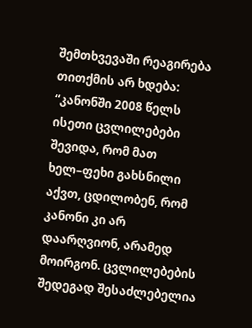შემთხვევაში რეაგირება თითქმის არ ხდება:
“კანონში 2008 წელს ისეთი ცვლილებები შევიდა, რომ მათ ხელ–ფეხი გახსნილი აქვთ, ცდილობენ, რომ კანონი კი არ დაარღვიონ, არამედ მოირგონ. ცვლილებების შედეგად შესაძლებელია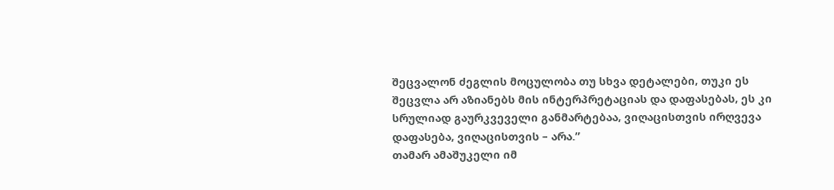შეცვალონ ძეგლის მოცულობა თუ სხვა დეტალები, თუკი ეს შეცვლა არ აზიანებს მის ინტერპრეტაციას და დაფასებას, ეს კი სრულიად გაურკვეველი განმარტებაა, ვიღაცისთვის ირღვევა დაფასება, ვიღაცისთვის – არა.”
თამარ ამაშუკელი იმ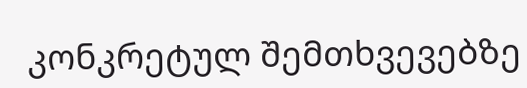კონკრეტულ შემთხვევებზე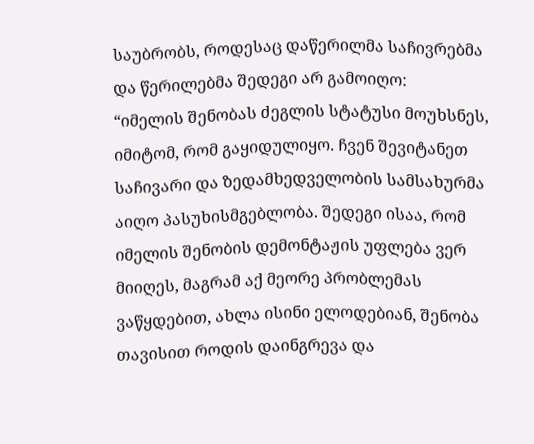საუბრობს, როდესაც დაწერილმა საჩივრებმა და წერილებმა შედეგი არ გამოიღო:
“იმელის შენობას ძეგლის სტატუსი მოუხსნეს, იმიტომ, რომ გაყიდულიყო. ჩვენ შევიტანეთ საჩივარი და ზედამხედველობის სამსახურმა აიღო პასუხისმგებლობა. შედეგი ისაა, რომ იმელის შენობის დემონტაჟის უფლება ვერ მიიღეს, მაგრამ აქ მეორე პრობლემას ვაწყდებით, ახლა ისინი ელოდებიან, შენობა თავისით როდის დაინგრევა და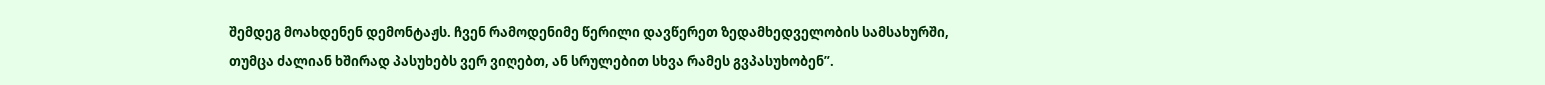შემდეგ მოახდენენ დემონტაჟს. ჩვენ რამოდენიმე წერილი დავწერეთ ზედამხედველობის სამსახურში, თუმცა ძალიან ხშირად პასუხებს ვერ ვიღებთ, ან სრულებით სხვა რამეს გვპასუხობენ”.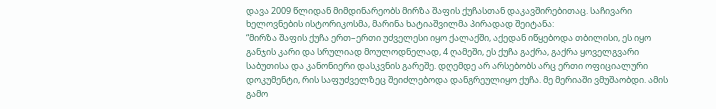დავა 2009 წლიდან მიმდინარეობს მირზა შაფის ქუჩასთან დაკავშირებითაც. საჩივარი ხელოვნების ისტორიკოსმა, მარინა ხატიაშვილმა პირადად შეიტანა:
“მირზა შაფის ქუჩა ერთ–ერთი უძველესი იყო ქალაქში, აქედან იწყებოდა თბილისი, ეს იყო განჯის კარი და სრულიად მოულოდნელად, 4 ღამეში, ეს ქუჩა გაქრა, გაქრა ყოველგვარი საბუთისა და კანონიერი დასკვნის გარეშე. დღემდე არ არსებობს არც ერთი ოფიციალური დოკუმენტი, რის საფუძველზეც შეიძლებოდა დანგრეულიყო ქუჩა. მე მერიაში ვმუშაობდი. ამის გამო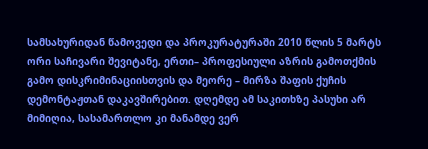სამსახურიდან წამოვედი და პროკურატურაში 2010 წლის 5 მარტს ორი საჩივარი შევიტანე, ერთი– პროფესიული აზრის გამოთქმის გამო დისკრიმინაციისთვის და მეორე – მირზა შაფის ქუჩის დემონტაჟთან დაკავშირებით. დღემდე ამ საკითხზე პასუხი არ მიმიღია, სასამართლო კი მანამდე ვერ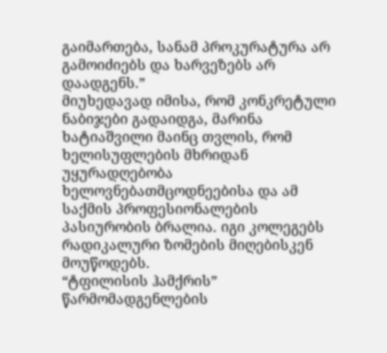გაიმართება, სანამ პროკურატურა არ გამოიძიებს და ხარვეზებს არ დაადგენს.”
მიუხედავად იმისა, რომ კონკრეტული ნაბიჯები გადაიდგა, მარინა ხატიაშვილი მაინც თვლის, რომ ხელისუფლების მხრიდან უყურადღებობა ხელოვნებათმცოდნეებისა და ამ საქმის პროფესიონალების პასიურობის ბრალია. იგი კოლეგებს რადიკალური ზომების მიღებისკენ მოუწოდებს.
“ტფილისის ჰამქრის” წარმომადგენლების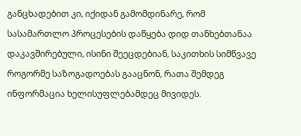განცხადებით კი, იქიდან გამომდინარე, რომ სასამართლო პროცესების დაწყება დიდ თანხებთანაა დაკავშირებული, ისინი შეეცდებიან, საკითხის სიმწვავე როგორმე საზოგადოებას გააცნონ, რათა შემდეგ ინფორმაცია ხელისუფლებამდეც მივიდეს.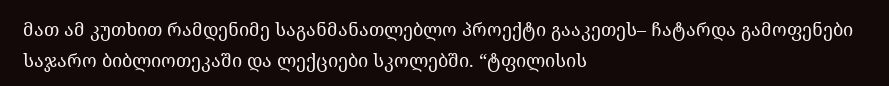მათ ამ კუთხით რამდენიმე საგანმანათლებლო პროექტი გააკეთეს– ჩატარდა გამოფენები საჯარო ბიბლიოთეკაში და ლექციები სკოლებში. “ტფილისის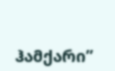ჰამქარი”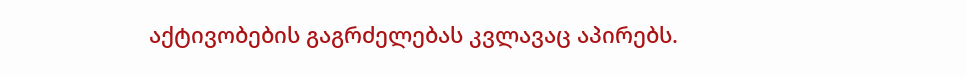აქტივობების გაგრძელებას კვლავაც აპირებს.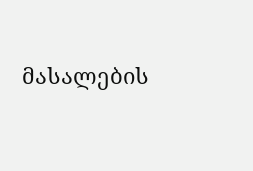მასალების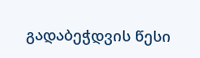გადაბეჭდვის წესი